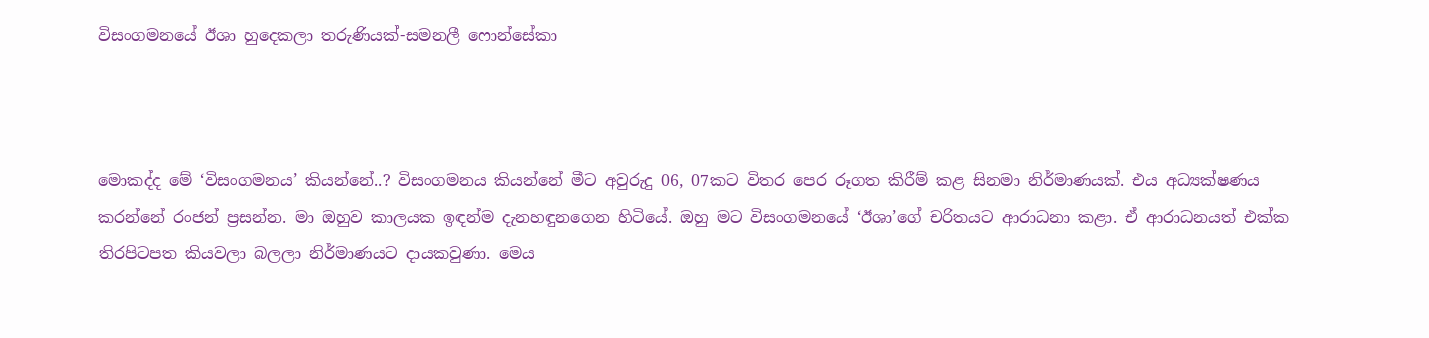විසංගමනයේ ඊශා හුදෙකලා තරුණියක්-සමනලී ෆොන්සේකා



මොකද්ද මේ ‘විසංගමනය’ කියන්නේ..? විසංගමනය කියන්නේ මීට අවුරුදු 06, 07කට විතර පෙර රූගත කිරීම් කළ සිනමා නිර්මාණයක්. එය අධ්‍යක්ෂණය කරන්නේ රංජන් ප්‍රසන්න. මා ඔහුව කාලයක ඉඳන්ම දැනහඳුනගෙන හිටියේ. ඔහු මට විසංගමනයේ ‘ඊශා’ගේ චරිතයට ආරාධනා කළා. ඒ ආරාධනයත් එක්ක තිරපිටපත කියවලා බලලා නිර්මාණයට දායකවුණා. මෙය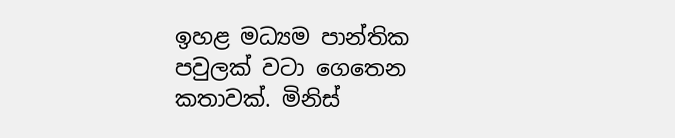ඉහළ මධ්‍යම පාන්තික පවුලක් වටා ගෙතෙන කතාවක්. මිනිස්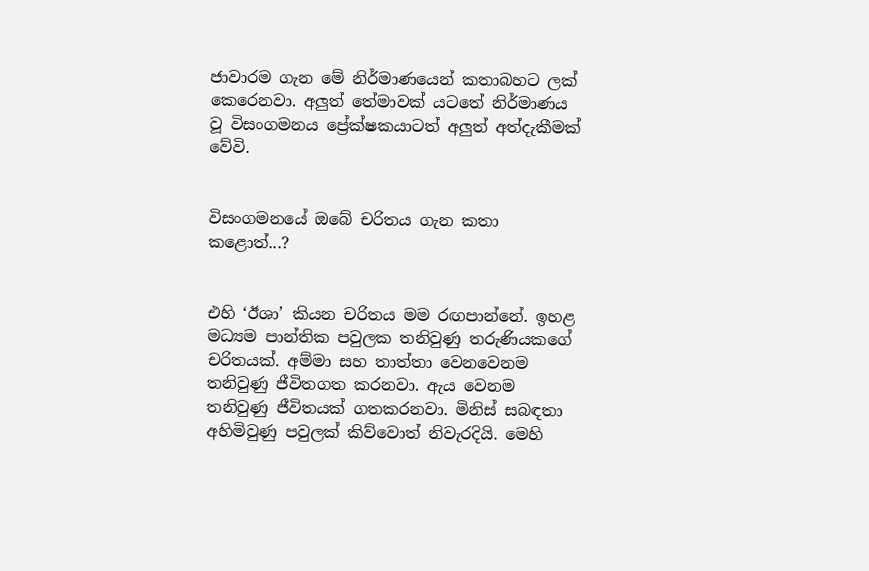ජාවාරම ගැන මේ නිර්මාණයෙන් කතාබහට ලක් කෙරෙනවා. අලුත් තේමාවක් යටතේ නිර්මාණය වූ විසංගමනය ප්‍රේක්ෂකයාටත් අලුත් අත්දැකීමක් වේවි.


විසංගමනයේ ඔබේ චරිතය ගැන කතා කළොත්...?


එහි ‘ඊශා’ කියන චරිතය මම රඟපාන්නේ. ඉහළ මධ්‍යම පාන්තික පවුලක තනිවුණු තරුණියකගේ චරිතයක්. අම්මා සහ තාත්තා වෙනවෙනම තනිවුණු ජීවිතගත කරනවා. ඇය වෙනම තනිවුණු ජීවිතයක් ගතකරනවා. මිනිස් සබඳතා අහිමිවුණු පවුලක් කිව්වොත් නිවැරදියි. මෙහි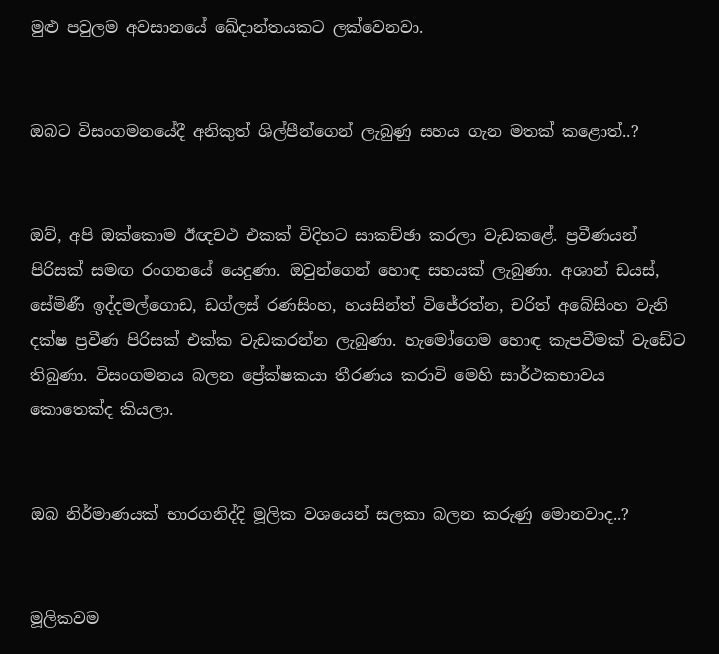මුළු පවුලම අවසානයේ ඛේදාන්තයකට ලක්වෙනවා.


ඔබට විසංගමනයේදී අනිකුත් ශිල්පීන්ගෙන් ලැබුණු සහය ගැන මතක් කළොත්..?


ඔව්, අපි ඔක්කොම ඊඥචථ එකක් විදිහට සාකච්ඡා කරලා වැඩකළේ. ප්‍රවීණයන් පිරිසක් සමඟ රංගනයේ යෙදුණා. ඔවුන්ගෙන් හොඳ සහයක් ලැබුණා. අශාන් ඩයස්, සේමිණී ඉද්දමල්ගොඩ, ඩග්ලස් රණසිංහ, හයසින්ත් විජේරත්න, චරිත් අබේසිංහ වැනි දක්ෂ ප්‍රවීණ පිරිසක් එක්ක වැඩකරන්න ලැබුණා. හැමෝගෙම හොඳ කැපවීමක් වැඩේට තිබුණා. විසංගමනය බලන ප්‍රේක්ෂකයා තීරණය කරාවි මෙහි සාර්ථකභාවය කොතෙක්ද කියලා.


ඔබ නිර්මාණයක් භාරගනිද්දි මූලික වශයෙන් සලකා බලන කරුණු මොනවාද..?


මූලිකවම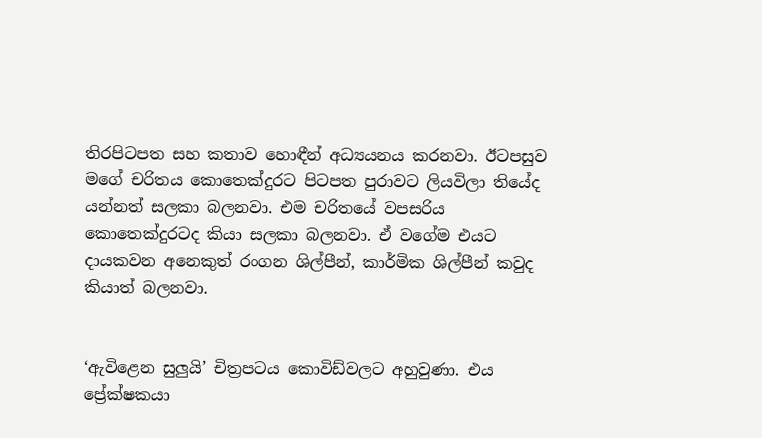තිරපිටපත සහ කතාව හොඳීන් අධ්‍යයනය කරනවා. ඊටපසුව මගේ චරිතය කොතෙක්දුරට පිටපත පුරාවට ලියවිලා තියේද යන්නත් සලකා බලනවා. එම චරිතයේ වපසරිය කොතෙක්දුරටද කියා සලකා බලනවා. ඒ වගේම එයට දායකවන අනෙකුත් රංගන ශිල්පීන්, කාර්මික ශිල්පීන් කවුද කියාත් බලනවා.


‘ඇවිළෙන සුලුයි’ චිත්‍රපටය කොවිඩ්වලට අහුවුණා. එය ප්‍රේක්ෂකයා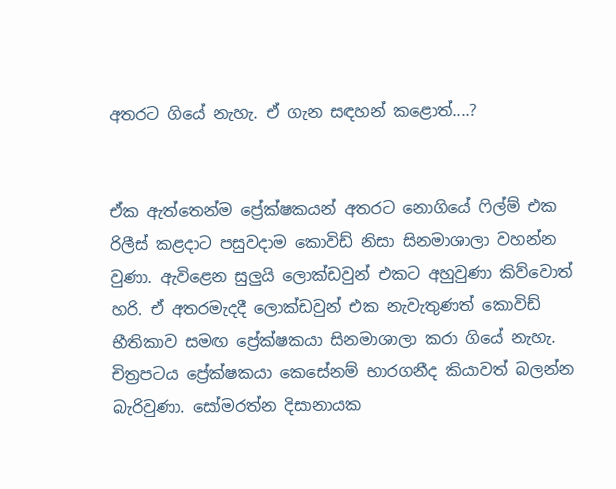අතරට ගියේ නැහැ. ඒ ගැන සඳහන් කළොත්....?


ඒක ඇත්තෙන්ම ප්‍රේක්ෂකයන් අතරට නොගියේ ෆිල්ම් එක රිලීස් කළදාට පසුවදාම කොවිඩ් නිසා සිනමාශාලා වහන්න වුණා. ඇවිළෙන සුලුයි ලොක්ඩවුන් එකට අහුවුණා කිව්වොත් හරි. ඒ අතරමැදදී ලොක්ඩවුන් එක නැවැතුණත් කොවිඩ් භීතිකාව සමඟ ප්‍රේක්ෂකයා සිනමාශාලා කරා ගියේ නැහැ. චිත්‍රපටය ප්‍රේක්ෂකයා කෙසේනම් භාරගනීද කියාවත් බලන්න බැරිවුණා. සෝමරත්න දිසානායක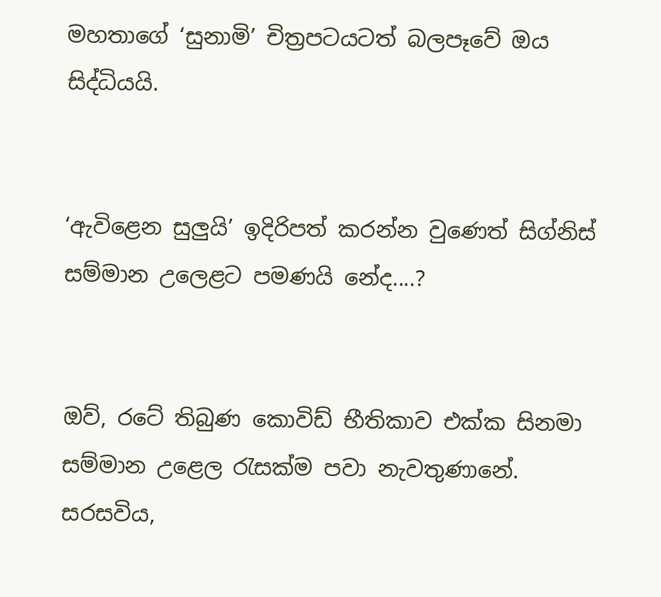මහතාගේ ‘සුනාමි’ චිත්‍රපටයටත් බලපෑවේ ඔය සිද්ධියයි.


‘ඇවිළෙන සුලුයි’ ඉදිරිපත් කරන්න වුණෙත් සිග්නිස් සම්මාන උලෙළට පමණයි නේද....?


ඔව්, රටේ තිබුණ කොවිඩ් භීතිකාව එක්ක සිනමා සම්මාන උළෙල රැසක්ම පවා නැවතුණානේ. සරසවිය,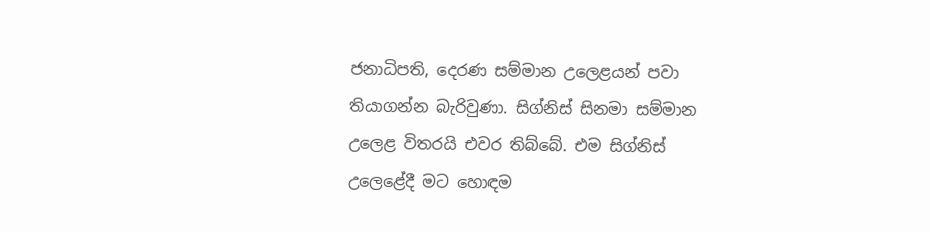ජනාධිපති, දෙරණ සම්මාන උලෙළයන් පවා තියාගන්න බැරිවුණා. සිග්නිස් සිනමා සම්මාන උලෙළ විතරයි එවර තිබ්බේ. එම සිග්නිස් උලෙළේදී මට හොඳම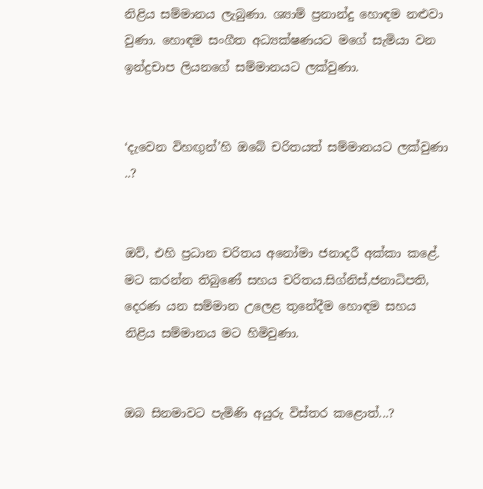නිළිය සම්මානය ලැබුණා. ශ්‍යාම් ප්‍රනාන්දු හොඳම නළුවා වුණා. හොඳම සංගීත අධ්‍යක්ෂණයට මගේ සැමියා වන ඉන්ද්‍රචාප ලියනගේ සම්මානයට ලක්වුණා.


‘දැවෙන විහඟුන්’හි ඔබේ චරිතයත් සම්මානයට ලක්වුණා ..?


ඔව්, එහි ප්‍රධාන චරිතය අනෝමා ජනාදරී අක්කා කළේ. මට කරන්න තිබුණේ සහය චරිතය.සිග්නිස්,ජනාධිපති, දෙරණ යන සම්මාන උලෙළ තුනේදීම හොඳම සහය නිළිය සම්මානය මට හිමිවුණා.


ඔබ සිනමාවට පැමිණි අයුරු විස්තර කළොත්...?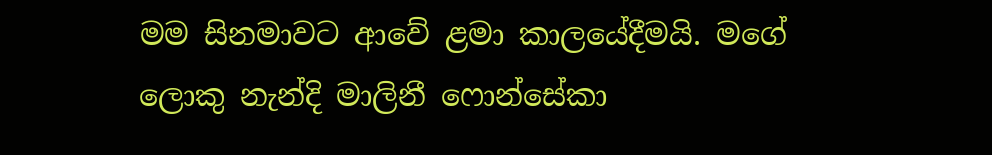මම සිනමාවට ආවේ ළමා කාලයේදීමයි. මගේ ලොකු නැන්දි මාලිනී ෆොන්සේකා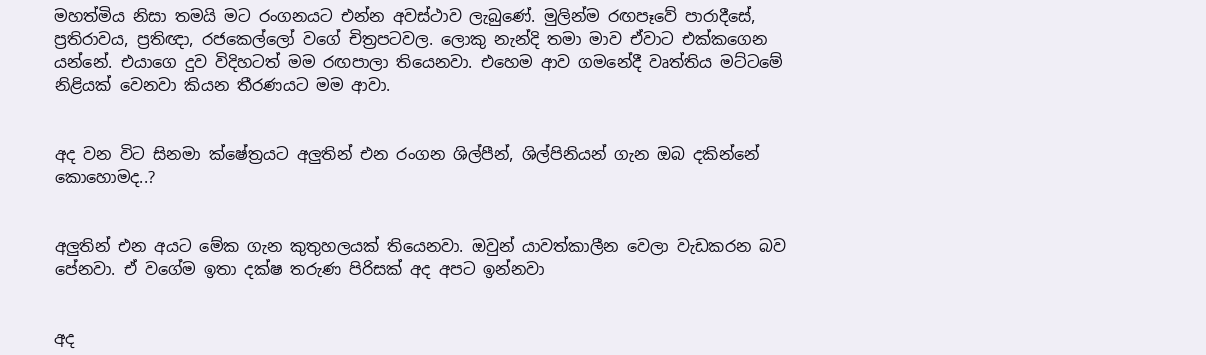මහත්මිය නිසා තමයි මට රංගනයට එන්න අවස්ථාව ලැබුණේ. මුලින්ම රඟපෑවේ පාරාදීසේ, ප්‍රතිරාවය, ප්‍රතිඥා, රජකෙල්ලෝ වගේ චිත්‍රපටවල. ලොකු නැන්දි තමා මාව ඒවාට එක්කගෙන යන්නේ. එයාගෙ දුව විදිහටත් මම රඟපාලා තියෙනවා. එහෙම ආව ගමනේදී වෘත්තිය මට්ටමේ නිළියක් වෙනවා කියන තීරණයට මම ආවා.


අද වන විට සිනමා ක්ෂේත්‍රයට අලුතින් එන රංගන ශිල්පීන්, ශිල්පිනියන් ගැන ඔබ දකින්නේ කොහොමද..?


අලුතින් එන අයට මේක ගැන කුතුහලයක් තියෙනවා. ඔවුන්‍ යාවත්කාලීන වෙලා වැඩකරන බව පේනවා. ඒ වගේම ඉතා දක්ෂ තරුණ පිරිසක් අද අපට ඉන්නවා


අද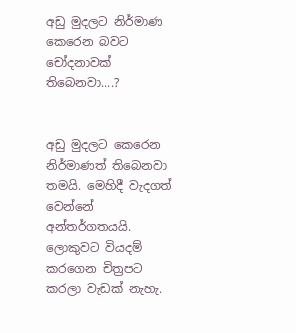අඩු මුදලට නිර්මාණ කෙරෙන බවට චෝදනාවක් තිබෙනවා....?


අඩු මුදලට කෙරෙන නිර්මාණත් තිබෙනවා තමයි. මෙහිදී වැදගත් වෙන්නේ අන්තර්ගතයයි. ලොකුවට වියදම් කරගෙන චිත්‍රපට කරලා වැඩක් නැහැ.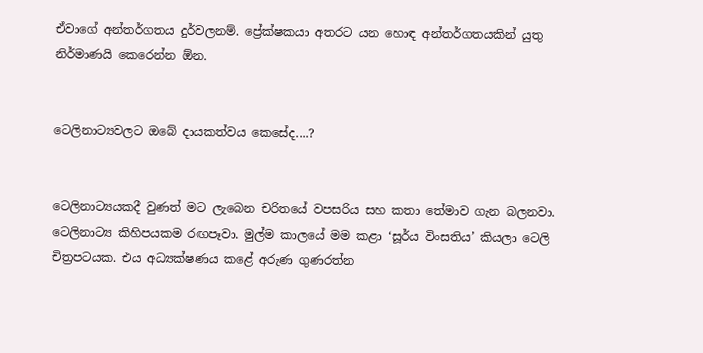ඒවාගේ අන්තර්ගතය දුර්වලනම්. ප්‍රේක්ෂකයා අතරට යන හොඳ අන්තර්ගතයකින් යුතු නිර්මාණයි කෙරෙන්න ඕන.


ටෙලිනාට්‍යවලට ඔබේ දායකත්වය කෙසේද....?


ටෙලිනාට්‍යයකදී වුණත් මට ලැබෙන චරිතයේ වපසරිය සහ කතා තේමාව ගැන බලනවා. ටෙලිනාට්‍ය කිහිපයකම රඟපෑවා. මුල්ම කාලයේ මම කළා ‘සූර්ය විංසතිය’ කියලා ටෙලි චිත්‍රපටයක. එය අධ්‍යක්ෂණය කළේ අරුණ ගුණරත්න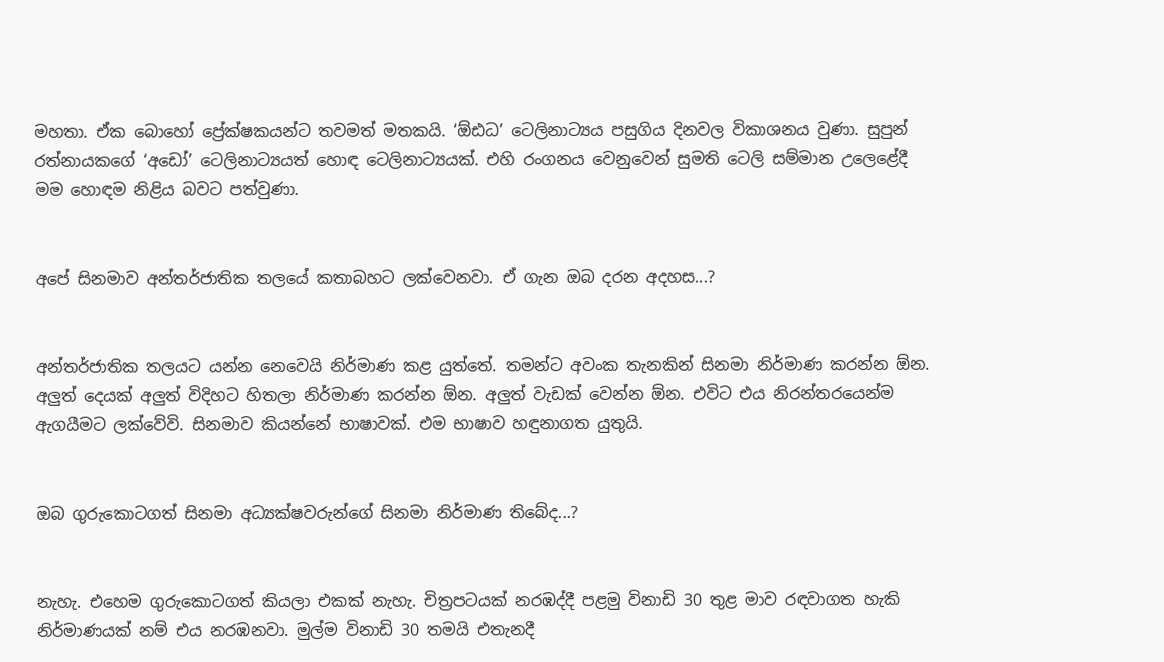මහතා. ඒක බොහෝ ප්‍රේක්ෂකයන්ට තවමත් මතකයි. ‘ඕඪධ’ ටෙලිනාට්‍යය පසුගිය දිනවල විකාශනය වුණා. සුපුන් රත්නායකගේ ‘අඩෝ’ ටෙලිනාට්‍යයත් හොඳ ටෙලිනාට්‍යයක්. එහි රංගනය වෙනුවෙන් සුමති ටෙලි සම්මාන උලෙළේදී මම හොඳම නිළිය බවට පත්වුණා.


අපේ සිනමාව අන්තර්ජාතික තලයේ කතාබහට ලක්වෙනවා. ඒ ගැන ඔබ දරන අදහස...?


අන්තර්ජාතික තලයට යන්න නෙවෙයි නිර්මාණ කළ යුත්තේ. තමන්ට අවංක තැනකින් සිනමා නිර්මාණ කරන්න ඕන. අලුත් දෙයක් අලුත් විදිහට හිතලා නිර්මාණ කරන්න ඕන. අලුත් වැඩක් වෙන්න ඕන. එවිට එය නිරන්තරයෙන්ම ඇගයීමට ලක්වේවි. සිනමාව කියන්නේ භාෂාවක්. එම භාෂාව හඳුනාගත යුතුයි.


ඔබ ගුරුකොටගත් සිනමා අධ්‍යක්ෂවරුන්ගේ සිනමා නිර්මාණ තිබේද...?


නැහැ. එහෙම ගුරුකොටගත් කියලා එකක් නැහැ. චිත්‍රපටයක් නරඹද්දී පළමු විනාඩි 30 තුළ මාව රඳවාගත හැකි නිර්මාණයක් නම් එය නරඹනවා. මුල්ම විනාඩි 30 තමයි එතැනදී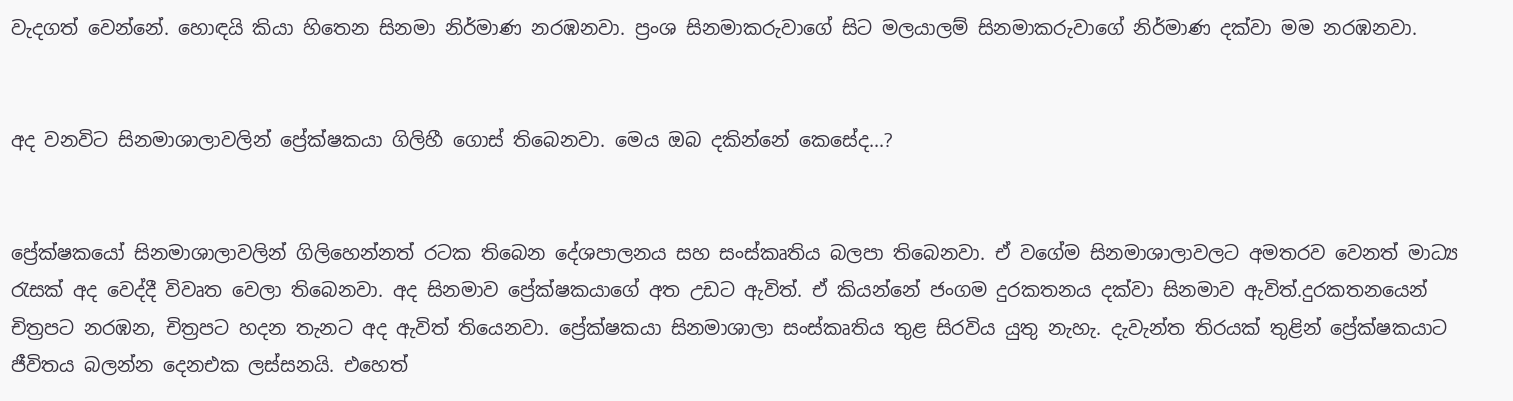වැදගත් වෙන්නේ. හොඳයි කියා හිතෙන සිනමා නිර්මාණ නරඹනවා. ප්‍රංශ සිනමාකරුවාගේ සිට මලයාලම් සිනමාකරුවාගේ නිර්මාණ දක්වා මම නරඹනවා.


අද වනවිට සිනමාශාලාවලින් ප්‍රේක්ෂකයා ගිලිහී ගොස් තිබෙනවා. මෙය ඔබ දකින්නේ කෙසේද...?


ප්‍රේක්ෂකයෝ සිනමාශාලාවලින් ගිලිහෙන්නත් රටක තිබෙන දේශපාලනය සහ සංස්කෘතිය බලපා තිබෙනවා. ඒ වගේම සිනමාශාලාවලට අමතරව වෙනත් මාධ්‍ය රැසක් අද වෙද්දී විවෘත වෙලා තිබෙනවා. අද සිනමාව ප්‍රේක්ෂකයාගේ අත උඩට ඇවිත්. ඒ කියන්නේ ජංගම දුරකතනය දක්වා සිනමාව ඇවිත්.දුරකතනයෙන් චිත්‍රපට නරඹන, චිත්‍රපට හදන තැනට අද ඇවිත් තියෙනවා. ප්‍රේක්ෂකයා සිනමාශාලා සංස්කෘතිය තුළ සිරවිය යුතු නැහැ. දැවැන්ත තිරයක් තුළින් ප්‍රේක්ෂකයාට ජීවිතය බලන්න දෙනඑක ලස්සනයි. එහෙත්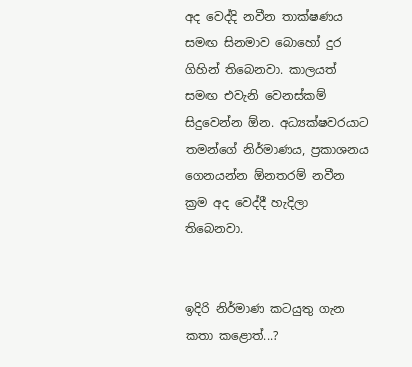අද වෙද්දි නවීන තාක්ෂණය සමඟ සිනමාව බොහෝ දුර ගිහින් තිබෙනවා. කාලයත් සමඟ එවැනි වෙනස්කම් සිදුවෙන්න ඕන. අධ්‍යක්ෂවරයාට තමන්ගේ නිර්මාණය, ප්‍රකාශනය ගෙනයන්න ඕනතරම් නවීන ක්‍රම අද වෙද්දී හැදිලා තිබෙනවා.


ඉදිරි නිර්මාණ කටයුතු ගැන කතා කළොත්...?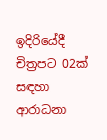ඉදිරියේදී චිත්‍රපට 02ක් සඳහා ආරාධනා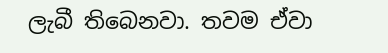ලැබී තිබෙනවා. තවම ඒවා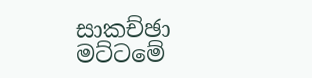සාකච්ඡා මට්ටමේ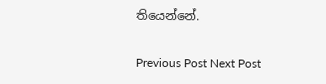තියෙන්නේ.

Previous Post Next Post